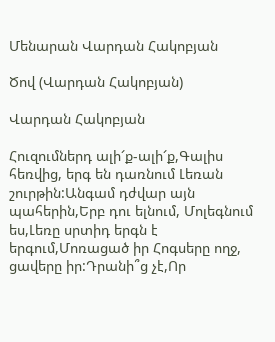Մենարան Վարդան Հակոբյան

Ծով (Վարդան Հակոբյան)

Վարդան Հակոբյան

Հուզումներդ ալի՜ք-ալի՜ք,Գալիս հեռվից, երգ են դառնում Լեռան շուրթին:Անգամ դժվար այն պահերին,Երբ դու ելնում, Մոլեգնում ես,Լեռը սրտիդ երգն է երգում,Մոռացած իր Հոգսերը ողջ, ցավերը իր:Դրանի՞ց չէ,Որ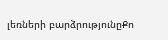լեռների բարձրությունըՔո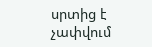սրտից է չափվում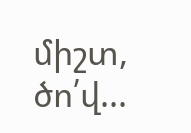միշտ, ծո՛վ...